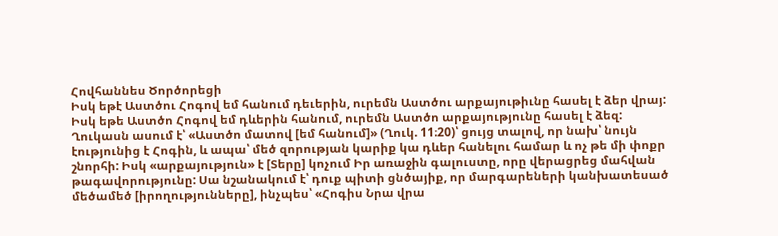Հովհաննես Ծործորեցի
Իսկ եթէ Աստծու Հոգով եմ հանում դեւերին, ուրեմն Աստծու արքայութիւնը հասել է ձեր վրայ:
Իսկ եթե Աստծո Հոգով եմ դևերին հանում, ուրեմն Աստծո արքայությունը հասել է ձեզ:
Ղուկասն ասում է՝ «Աստծո մատով [եմ հանում]» (Ղուկ. 11։20)՝ ցույց տալով, որ նախ՝ նույն էությունից է Հոգին, և ապա՝ մեծ զորության կարիք կա դևեր հանելու համար և ոչ թե մի փոքր շնորհի: Իսկ «արքայություն» է [Տերը] կոչում Իր առաջին գալուստը, որը վերացրեց մահվան թագավորությունը: Սա նշանակում է՝ դուք պիտի ցնծայիք, որ մարգարեների կանխատեսած մեծամեծ [իրողությունները], ինչպես՝ «Հոգիս Նրա վրա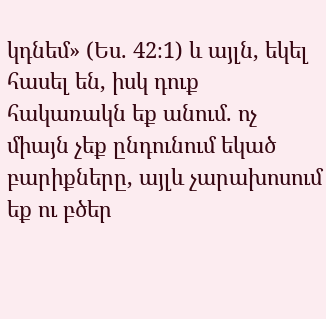կդնեմ» (Ես. 42։1) և այլն, եկել հասել են, իսկ դուք հակառակն եք անում. ոչ միայն չեք ընդունում եկած բարիքները, այլև չարախոսում եք ու բծեր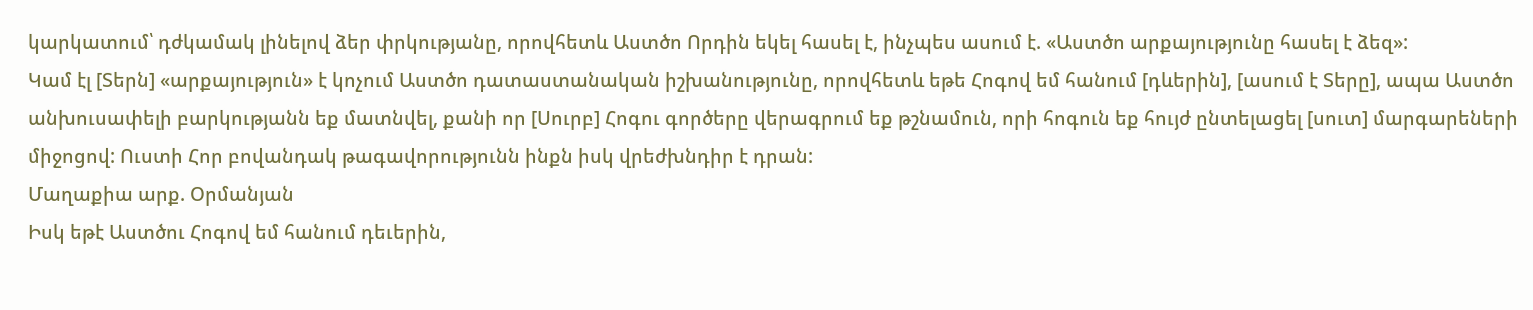կարկատում՝ դժկամակ լինելով ձեր փրկությանը, որովհետև Աստծո Որդին եկել հասել է, ինչպես ասում է. «Աստծո արքայությունը հասել է ձեզ»:
Կամ էլ [Տերն] «արքայություն» է կոչում Աստծո դատաստանական իշխանությունը, որովհետև եթե Հոգով եմ հանում [դևերին], [ասում է Տերը], ապա Աստծո անխուսափելի բարկությանն եք մատնվել, քանի որ [Սուրբ] Հոգու գործերը վերագրում եք թշնամուն, որի հոգուն եք հույժ ընտելացել [սուտ] մարգարեների միջոցով: Ուստի Հոր բովանդակ թագավորությունն ինքն իսկ վրեժխնդիր է դրան:
Մաղաքիա արք. Օրմանյան
Իսկ եթէ Աստծու Հոգով եմ հանում դեւերին,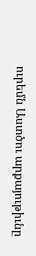ուրեմն Աստծու արքայութիւնը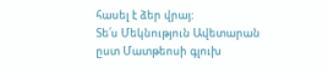հասել է ձեր վրայ:
Տե՛ս Մեկնություն Ավետարան ըստ Մատթեոսի գլուխ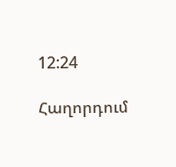12:24

Հաղորդում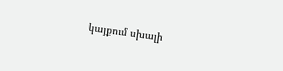կայքում սխալի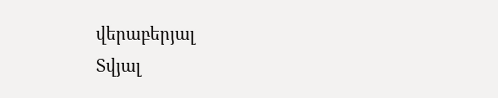վերաբերյալ
Տվյալ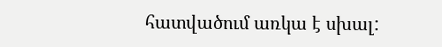հատվածում առկա է սխալ: